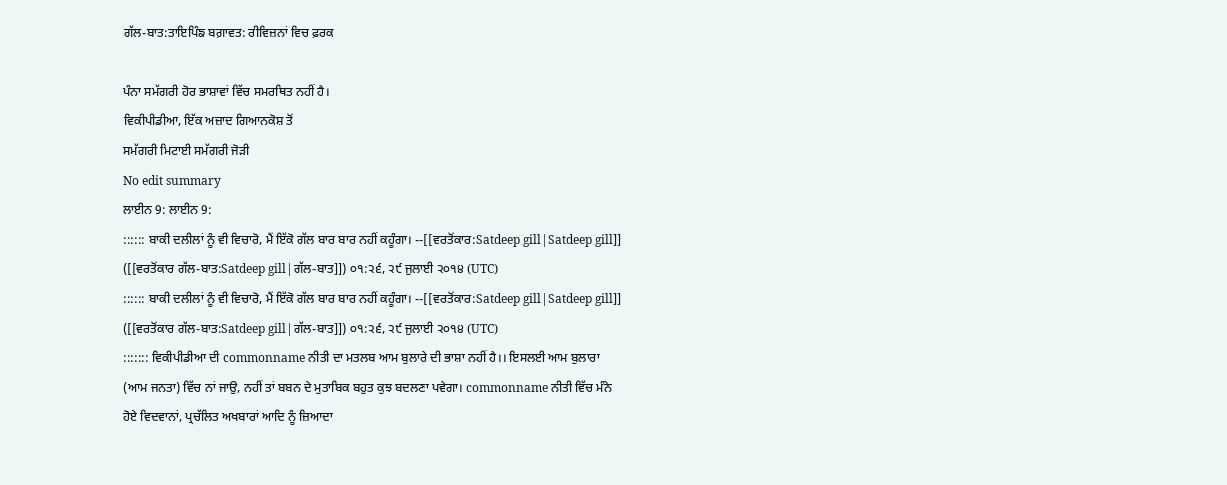ਗੱਲ-ਬਾਤ:ਤਾਇਪਿੰਙ ਬਗ਼ਾਵਤ: ਰੀਵਿਜ਼ਨਾਂ ਵਿਚ ਫ਼ਰਕ

ਪੰਨਾ ਸਮੱਗਰੀ ਹੋਰ ਭਾਸ਼ਾਵਾਂ ਵਿੱਚ ਸਮਰਥਿਤ ਨਹੀਂ ਹੈ।
ਵਿਕੀਪੀਡੀਆ, ਇੱਕ ਅਜ਼ਾਦ ਗਿਆਨਕੋਸ਼ ਤੋਂ
ਸਮੱਗਰੀ ਮਿਟਾਈ ਸਮੱਗਰੀ ਜੋੜੀ
No edit summary
ਲਾਈਨ 9: ਲਾਈਨ 9:
:::::: ਬਾਕੀ ਦਲੀਲਾਂ ਨੂੰ ਵੀ ਵਿਚਾਰੋ, ਮੈਂ ਇੱਕੋ ਗੱਲ ਬਾਰ ਬਾਰ ਨਹੀਂ ਕਹੂੰਗਾ। --[[ਵਰਤੋਂਕਾਰ:Satdeep gill|Satdeep gill]] ([[ਵਰਤੋਂਕਾਰ ਗੱਲ-ਬਾਤ:Satdeep gill|ਗੱਲ-ਬਾਤ]]) ੦੧:੨੬, ੨੯ ਜੁਲਾਈ ੨੦੧੪ (UTC)
:::::: ਬਾਕੀ ਦਲੀਲਾਂ ਨੂੰ ਵੀ ਵਿਚਾਰੋ, ਮੈਂ ਇੱਕੋ ਗੱਲ ਬਾਰ ਬਾਰ ਨਹੀਂ ਕਹੂੰਗਾ। --[[ਵਰਤੋਂਕਾਰ:Satdeep gill|Satdeep gill]] ([[ਵਰਤੋਂਕਾਰ ਗੱਲ-ਬਾਤ:Satdeep gill|ਗੱਲ-ਬਾਤ]]) ੦੧:੨੬, ੨੯ ਜੁਲਾਈ ੨੦੧੪ (UTC)
::::::: ਵਿਕੀਪੀਡੀਆ ਦੀ commonname ਨੀਤੀ ਦਾ ਮਤਲਬ ਆਮ ਬੁਲਾਰੇ ਦੀ ਭਾਸ਼ਾ ਨਹੀਂ ਹੈ।। ਇਸਲਈ ਆਮ ਬੁਲਾਰਾ (ਆਮ ਜਨਤਾ) ਵਿੱਚ ਨਾਂ ਜਾਉ, ਨਹੀਂ ਤਾਂ ਬਬਨ ਦੇ ਮੁਤਾਬਿਕ ਬਹੁਤ ਕੁਝ ਬਦਲਣਾ ਪਵੇਗਾ। commonname ਨੀਤੀ ਵਿੱਚ ਮੰਨੇ ਹੋਏ ਵਿਦਵਾਨਾਂ, ਪ੍ਰਚੱਲਿਤ ਅਖਬਾਰਾਂ ਆਦਿ ਨੂੰ ਜ਼ਿਆਦਾ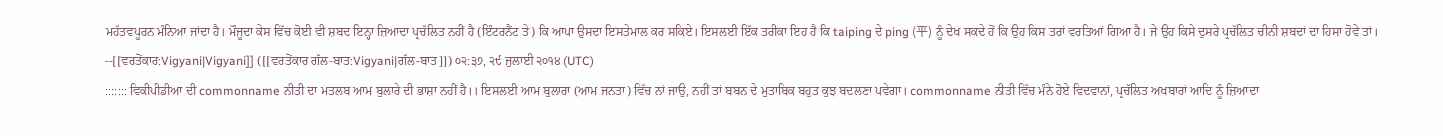ਮਹੱਤਵਪੂਰਨ ਮੰਨਿਆ ਜਾਂਦਾ ਹੈ। ਮੌਜੂਦਾ ਕੇਸ ਵਿੱਚ ਕੋਈ ਵੀ ਸ਼ਬਦ ਇਨ੍ਹਾ ਜ਼ਿਆਦਾ ਪ੍ਰਚੱਲਿਤ ਨਹੀਂ ਹੈ (ਇੰਟਰਨੈਂਟ ਤੇ) ਕਿ ਆਪਾ ਉਸਦਾ ਇਸਤੇਮਾਲ ਕਰ ਸਕਿਏ। ਇਸਲਈ ਇੱਕ ਤਰੀਕਾ ਇਹ ਹੈ ਕਿ taiping ਦੇ ping (平) ਨੂੰ ਦੇਖ ਸਕਦੇ ਹੋਂ ਕਿ ਉਹ ਕਿਸ ਤਰਾਂ ਵਰਤਿਆਂ ਗਿਆ ਹੈ। ਜੇ ਉਹ ਕਿਸੇ ਦੁਸਰੇ ਪ੍ਰਚੱਲਿਤ ਚੀਨੀ ਸ਼ਬਦਾਂ ਦਾ ਹਿਸਾ ਹੋਵੇ ਤਾਂ। --[[ਵਰਤੋਂਕਾਰ:Vigyani|Vigyani]] ([[ਵਰਤੋਂਕਾਰ ਗੱਲ-ਬਾਤ:Vigyani|ਗੱਲ-ਬਾਤ]]) ੦੨:੩੭, ੨੯ ਜੁਲਾਈ ੨੦੧੪ (UTC)
::::::: ਵਿਕੀਪੀਡੀਆ ਦੀ commonname ਨੀਤੀ ਦਾ ਮਤਲਬ ਆਮ ਬੁਲਾਰੇ ਦੀ ਭਾਸ਼ਾ ਨਹੀਂ ਹੈ।। ਇਸਲਈ ਆਮ ਬੁਲਾਰਾ (ਆਮ ਜਨਤਾ) ਵਿੱਚ ਨਾਂ ਜਾਉ, ਨਹੀਂ ਤਾਂ ਬਬਨ ਦੇ ਮੁਤਾਬਿਕ ਬਹੁਤ ਕੁਝ ਬਦਲਣਾ ਪਵੇਗਾ। commonname ਨੀਤੀ ਵਿੱਚ ਮੰਨੇ ਹੋਏ ਵਿਦਵਾਨਾਂ, ਪ੍ਰਚੱਲਿਤ ਅਖਬਾਰਾਂ ਆਦਿ ਨੂੰ ਜ਼ਿਆਦਾ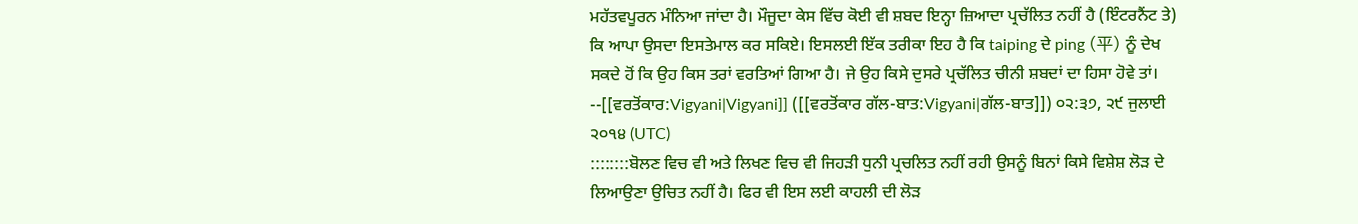ਮਹੱਤਵਪੂਰਨ ਮੰਨਿਆ ਜਾਂਦਾ ਹੈ। ਮੌਜੂਦਾ ਕੇਸ ਵਿੱਚ ਕੋਈ ਵੀ ਸ਼ਬਦ ਇਨ੍ਹਾ ਜ਼ਿਆਦਾ ਪ੍ਰਚੱਲਿਤ ਨਹੀਂ ਹੈ (ਇੰਟਰਨੈਂਟ ਤੇ) ਕਿ ਆਪਾ ਉਸਦਾ ਇਸਤੇਮਾਲ ਕਰ ਸਕਿਏ। ਇਸਲਈ ਇੱਕ ਤਰੀਕਾ ਇਹ ਹੈ ਕਿ taiping ਦੇ ping (平) ਨੂੰ ਦੇਖ ਸਕਦੇ ਹੋਂ ਕਿ ਉਹ ਕਿਸ ਤਰਾਂ ਵਰਤਿਆਂ ਗਿਆ ਹੈ। ਜੇ ਉਹ ਕਿਸੇ ਦੁਸਰੇ ਪ੍ਰਚੱਲਿਤ ਚੀਨੀ ਸ਼ਬਦਾਂ ਦਾ ਹਿਸਾ ਹੋਵੇ ਤਾਂ। --[[ਵਰਤੋਂਕਾਰ:Vigyani|Vigyani]] ([[ਵਰਤੋਂਕਾਰ ਗੱਲ-ਬਾਤ:Vigyani|ਗੱਲ-ਬਾਤ]]) ੦੨:੩੭, ੨੯ ਜੁਲਾਈ ੨੦੧੪ (UTC)
::::::::ਬੋਲਣ ਵਿਚ ਵੀ ਅਤੇ ਲਿਖਣ ਵਿਚ ਵੀ ਜਿਹੜੀ ਧੁਨੀ ਪ੍ਰਚਲਿਤ ਨਹੀਂ ਰਹੀ ਉਸਨੂੰ ਬਿਨਾਂ ਕਿਸੇ ਵਿਸ਼ੇਸ਼ ਲੋੜ ਦੇ ਲਿਆਉਣਾ ਉਚਿਤ ਨਹੀਂ ਹੈ। ਫਿਰ ਵੀ ਇਸ ਲਈ ਕਾਹਲੀ ਦੀ ਲੋੜ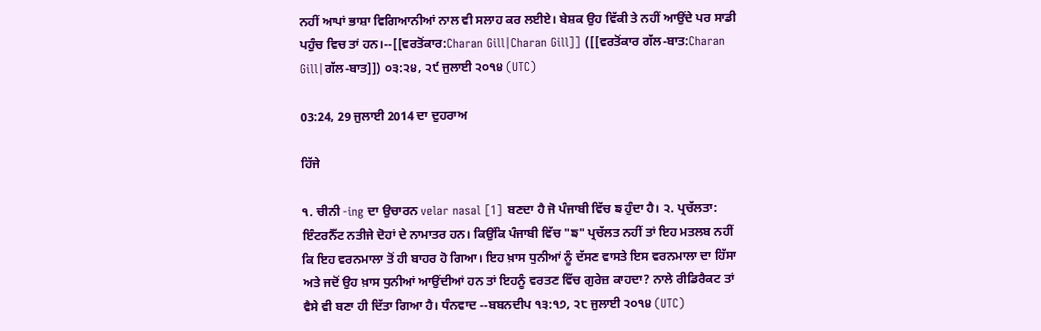ਨਹੀਂ ਆਪਾਂ ਭਾਸ਼ਾ ਵਿਗਿਆਨੀਆਂ ਨਾਲ ਵੀ ਸਲਾਹ ਕਰ ਲਈਏ। ਬੇਸ਼ਕ ਉਹ ਵਿੱਕੀ ਤੇ ਨਹੀਂ ਆਉਂਦੇ ਪਰ ਸਾਡੀ ਪਹੁੰਚ ਵਿਚ ਤਾਂ ਹਨ।--[[ਵਰਤੋਂਕਾਰ:Charan Gill|Charan Gill]] ([[ਵਰਤੋਂਕਾਰ ਗੱਲ-ਬਾਤ:Charan Gill|ਗੱਲ-ਬਾਤ]]) ੦੩:੨੪, ੨੯ ਜੁਲਾਈ ੨੦੧੪ (UTC)

03:24, 29 ਜੁਲਾਈ 2014 ਦਾ ਦੁਹਰਾਅ

ਹਿੱਜੇ

੧. ਚੀਨੀ -ing ਦਾ ਉਚਾਰਨ velar nasal [1] ਬਣਦਾ ਹੈ ਜੋ ਪੰਜਾਬੀ ਵਿੱਚ ਙ ਹੁੰਦਾ ਹੈ। ੨. ਪ੍ਰਚੱਲਤਾ: ਇੰਟਰਨੈੱਟ ਨਤੀਜੇ ਦੋਹਾਂ ਦੇ ਨਾਮਾਤਰ ਹਨ। ਕਿਉਂਕਿ ਪੰਜਾਬੀ ਵਿੱਚ "ਙ" ਪ੍ਰਚੱਲਤ ਨਹੀਂ ਤਾਂ ਇਹ ਮਤਲਬ ਨਹੀਂ ਕਿ ਇਹ ਵਰਨਮਾਲਾ ਤੋਂ ਹੀ ਬਾਹਰ ਹੋ ਗਿਆ। ਇਹ ਖ਼ਾਸ ਧੁਨੀਆਂ ਨੂੰ ਦੱਸਣ ਵਾਸਤੇ ਇਸ ਵਰਨਮਾਲਾ ਦਾ ਹਿੱਸਾ ਅਤੇ ਜਦੋਂ ਉਹ ਖ਼ਾਸ ਧੁਨੀਆਂ ਆਉਂਦੀਆਂ ਹਨ ਤਾਂ ਇਹਨੂੰ ਵਰਤਣ ਵਿੱਚ ਗੁਰੇਜ਼ ਕਾਹਦਾ? ਨਾਲੇ ਰੀਡਿਰੈਕਟ ਤਾਂ ਵੈਸੇ ਵੀ ਬਣਾ ਹੀ ਦਿੱਤਾ ਗਿਆ ਹੈ। ਧੰਨਵਾਦ --ਬਬਨਦੀਪ ੧੩:੧੭, ੨੮ ਜੁਲਾਈ ੨੦੧੪ (UTC)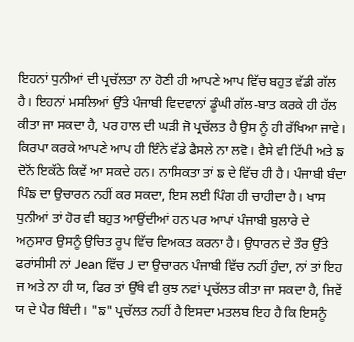ਇਹਨਾਂ ਧੁਨੀਆਂ ਦੀ ਪ੍ਰਚੱਲਤਾ ਨਾ ਹੋਣੀ ਹੀ ਆਪਣੇ ਆਪ ਵਿੱਚ ਬਹੁਤ ਵੱਡੀ ਗੱਲ ਹੈ। ਇਹਨਾਂ ਮਸਲਿਆਂ ਉੱਤੇ ਪੰਜਾਬੀ ਵਿਦਵਾਨਾਂ ਡੂੰਘੀ ਗੱਲ-ਬਾਤ ਕਰਕੇ ਹੀ ਹੱਲ ਕੀਤਾ ਜਾ ਸਕਦਾ ਹੈ, ਪਰ ਹਾਲ ਦੀ ਘੜੀ ਜੋ ਪ੍ਰਚੱਲਤ ਹੈ ਉਸ ਨੂੰ ਹੀ ਰੱਖਿਆ ਜਾਵੇ। ਕਿਰਪਾ ਕਰਕੇ ਆਪਣੇ ਆਪ ਹੀ ਇੰਨੇ ਵੱਡੇ ਫੈਸਲੇ ਨਾ ਲਵੋ। ਵੈਸੇ ਵੀ ਟਿੱਪੀ ਅਤੇ ਙ ਦੋਨੋਂ ਇਕੱਠੇ ਕਿਵੇਂ ਆ ਸਕਦੇ ਹਨ। ਨਾਸਿਕਤਾ ਤਾਂ ਙ ਦੇ ਵਿੱਚ ਹੀ ਹੈ। ਪੰਜਾਬੀ ਬੰਦਾ ਪਿੰਙ ਦਾ ਉਚਾਰਨ ਨਹੀਂ ਕਰ ਸਕਦਾ, ਇਸ ਲਈ ਪਿੰਗ ਹੀ ਚਾਹੀਦਾ ਹੈ। ਖਾਸ ਧੁਨੀਆਂ ਤਾਂ ਹੋਰ ਵੀ ਬਹੁਤ ਆਉਂਦੀਆਂ ਹਨ ਪਰ ਆਪਾਂ ਪੰਜਾਬੀ ਬੁਲਾਰੇ ਦੇ ਅਨੁਸਾਰ ਉਸਨੂੰ ਉਚਿਤ ਰੂਪ ਵਿੱਚ ਵਿਅਕਤ ਕਰਨਾ ਹੈ। ਉਧਾਰਨ ਦੇ ਤੌਰ ਉੱਤੇ ਫਰਾਂਸੀਸੀ ਨਾਂ Jean ਵਿੱਚ J ਦਾ ਉਚਾਰਨ ਪੰਜਾਬੀ ਵਿੱਚ ਨਹੀਂ ਹੁੰਦਾ, ਨਾਂ ਤਾਂ ਇਹ ਜ ਅਤੇ ਨਾ ਹੀ ਯ, ਫਿਰ ਤਾਂ ਉੱਥੇ ਵੀ ਕੁਝ ਨਵਾਂ ਪ੍ਰਚੱਲਤ ਕੀਤਾ ਜਾ ਸਕਦਾ ਹੈ, ਜਿਵੇਂ ਯ ਦੇ ਪੈਰ ਬਿੰਦੀ। "ਙ" ਪ੍ਰਚੱਲਤ ਨਹੀਂ ਹੈ ਇਸਦਾ ਮਤਲਬ ਇਹ ਹੈ ਕਿ ਇਸਨੂੰ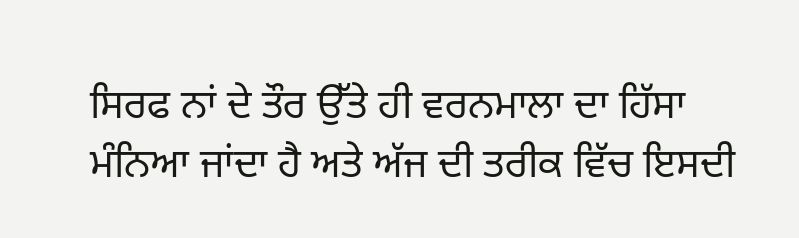ਸਿਰਫ ਨਾਂ ਦੇ ਤੌਰ ਉੱਤੇ ਹੀ ਵਰਨਮਾਲਾ ਦਾ ਹਿੱਸਾ ਮੰਨਿਆ ਜਾਂਦਾ ਹੈ ਅਤੇ ਅੱਜ ਦੀ ਤਰੀਕ ਵਿੱਚ ਇਸਦੀ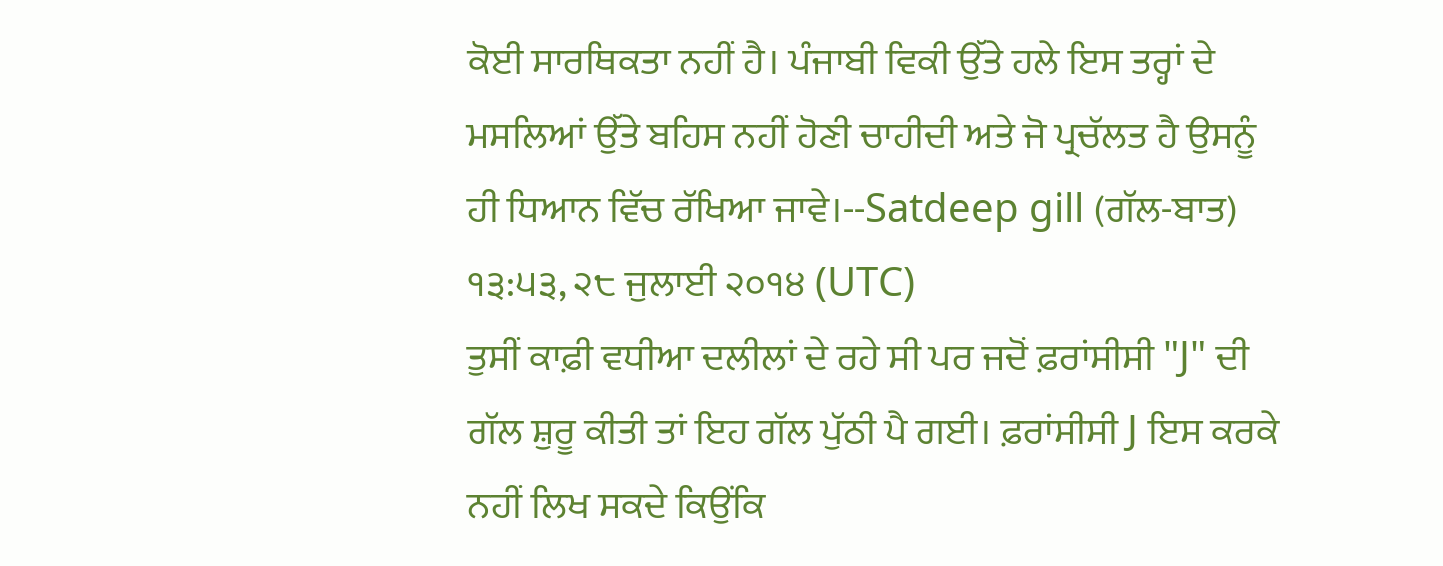ਕੋਈ ਸਾਰਥਿਕਤਾ ਨਹੀਂ ਹੈ। ਪੰਜਾਬੀ ਵਿਕੀ ਉੱਤੇ ਹਲੇ ਇਸ ਤਰ੍ਹਾਂ ਦੇ ਮਸਲਿਆਂ ਉੱਤੇ ਬਹਿਸ ਨਹੀਂ ਹੋਣੀ ਚਾਹੀਦੀ ਅਤੇ ਜੋ ਪ੍ਰਚੱਲਤ ਹੈ ਉਸਨੂੰ ਹੀ ਧਿਆਨ ਵਿੱਚ ਰੱਖਿਆ ਜਾਵੇ।--Satdeep gill (ਗੱਲ-ਬਾਤ) ੧੩:੫੩, ੨੮ ਜੁਲਾਈ ੨੦੧੪ (UTC)
ਤੁਸੀਂ ਕਾਫ਼ੀ ਵਧੀਆ ਦਲੀਲਾਂ ਦੇ ਰਹੇ ਸੀ ਪਰ ਜਦੋਂ ਫ਼ਰਾਂਸੀਸੀ "J" ਦੀ ਗੱਲ ਸ਼ੁਰੂ ਕੀਤੀ ਤਾਂ ਇਹ ਗੱਲ ਪੁੱਠੀ ਪੈ ਗਈ। ਫ਼ਰਾਂਸੀਸੀ J ਇਸ ਕਰਕੇ ਨਹੀਂ ਲਿਖ ਸਕਦੇ ਕਿਉਂਕਿ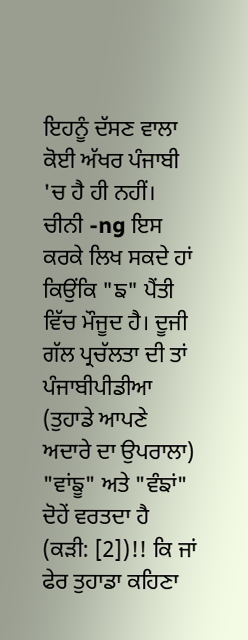ਇਹਨੂੰ ਦੱਸਣ ਵਾਲਾ ਕੋਈ ਅੱਖਰ ਪੰਜਾਬੀ 'ਚ ਹੈ ਹੀ ਨਹੀਂ। ਚੀਨੀ -ng ਇਸ ਕਰਕੇ ਲਿਖ ਸਕਦੇ ਹਾਂ ਕਿਉਂਕਿ "ਙ" ਪੈਂਤੀ ਵਿੱਚ ਮੌਜੂਦ ਹੈ। ਦੂਜੀ ਗੱਲ ਪ੍ਰਚੱਲਤਾ ਦੀ ਤਾਂ ਪੰਜਾਬੀਪੀਡੀਆ (ਤੁਹਾਡੇ ਆਪਣੇ ਅਦਾਰੇ ਦਾ ਉਪਰਾਲਾ) "ਵਾਂਙੂ" ਅਤੇ "ਵੰਙਾਂ" ਦੋਹੇਂ ਵਰਤਦਾ ਹੈ (ਕੜੀ: [2])!! ਕਿ ਜਾਂ ਫੇਰ ਤੁਹਾਡਾ ਕਹਿਣਾ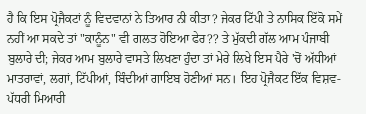ਹੈ ਕਿ ਇਸ ਪ੍ਰੋਜੈਕਟਾਂ ਨੂੰ ਵਿਦਵਾਨਾਂ ਨੇ ਤਿਆਰ ਨੀ ਕੀਤਾ? ਜੇਕਰ ਟਿੱਪੀ ਤੇ ਨਾਸਿਕ ਇੱਕੋ ਸਮੇਂ ਨਹੀਂ ਆ ਸਕਦੇ ਤਾਂ "ਕਾਨੂੰਨ" ਵੀ ਗਲਤ ਹੋਇਆ ਫੇਰ?? ਤੇ ਮੁੱਕਦੀ ਗੱਲ ਆਮ ਪੰਜਾਬੀ ਬੁਲਾਰੇ ਦੀ; ਜੇਕਰ ਆਮ ਬੁਲਾਰੇ ਵਾਸਤੇ ਲਿਖਣਾ ਹੁੰਦਾ ਤਾਂ ਮੇਰੇ ਲਿਖੇ ਇਸ ਪੈਰੇ 'ਚੋਂ ਅੱਧੀਆਂ ਮਾਤਰਾਵਾਂ, ਲਗਾਂ, ਟਿੱਪੀਆਂ, ਬਿੰਦੀਆਂ ਗਾਇਬ ਹੋਣੀਆਂ ਸਨ। ਇਹ ਪ੍ਰੋਜੈਕਟ ਇੱਕ ਵਿਸ਼ਵ-ਪੱਧਰੀ ਮਿਆਰੀ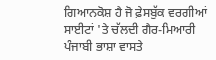ਗਿਆਨਕੋਸ਼ ਹੈ ਜੋ ਫ਼ੇਸਬੁੱਕ ਵਰਗੀਆਂ ਸਾਈਟਾਂ 'ਤੇ ਚੱਲਦੀ ਗੈਰ-ਮਿਆਰੀ ਪੰਜਾਬੀ ਭਾਸ਼ਾ ਵਾਸਤੇ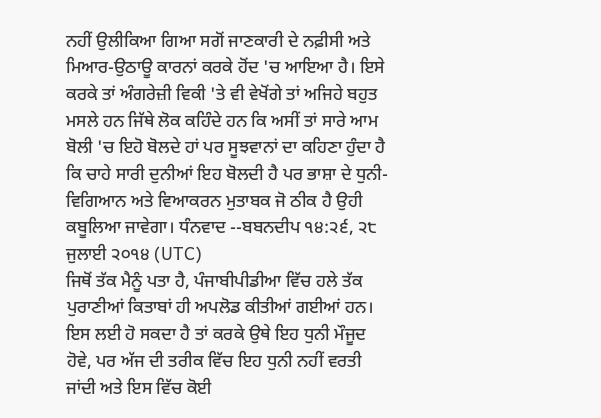ਨਹੀਂ ਉਲੀਕਿਆ ਗਿਆ ਸਗੋਂ ਜਾਣਕਾਰੀ ਦੇ ਨਫ਼ੀਸੀ ਅਤੇ ਮਿਆਰ-ਉਠਾਊ ਕਾਰਨਾਂ ਕਰਕੇ ਹੋਂਦ 'ਚ ਆਇਆ ਹੈ। ਇਸੇ ਕਰਕੇ ਤਾਂ ਅੰਗਰੇਜ਼ੀ ਵਿਕੀ 'ਤੇ ਵੀ ਵੇਖੋਂਗੇ ਤਾਂ ਅਜਿਹੇ ਬਹੁਤ ਮਸਲੇ ਹਨ ਜਿੱਥੇ ਲੋਕ ਕਹਿੰਦੇ ਹਨ ਕਿ ਅਸੀਂ ਤਾਂ ਸਾਰੇ ਆਮ ਬੋਲੀ 'ਚ ਇਹੋ ਬੋਲਦੇ ਹਾਂ ਪਰ ਸੂਝਵਾਨਾਂ ਦਾ ਕਹਿਣਾ ਹੁੰਦਾ ਹੈ ਕਿ ਚਾਹੇ ਸਾਰੀ ਦੁਨੀਆਂ ਇਹ ਬੋਲਦੀ ਹੈ ਪਰ ਭਾਸ਼ਾ ਦੇ ਧੁਨੀ-ਵਿਗਿਆਨ ਅਤੇ ਵਿਆਕਰਨ ਮੁਤਾਬਕ ਜੋ ਠੀਕ ਹੈ ਉਹੀ ਕਬੂਲਿਆ ਜਾਵੇਗਾ। ਧੰਨਵਾਦ --ਬਬਨਦੀਪ ੧੪:੨੬, ੨੮ ਜੁਲਾਈ ੨੦੧੪ (UTC)
ਜਿਥੋਂ ਤੱਕ ਮੈਨੂੰ ਪਤਾ ਹੈ, ਪੰਜਾਬੀਪੀਡੀਆ ਵਿੱਚ ਹਲੇ ਤੱਕ ਪੁਰਾਣੀਆਂ ਕਿਤਾਬਾਂ ਹੀ ਅਪਲੋਡ ਕੀਤੀਆਂ ਗਈਆਂ ਹਨ। ਇਸ ਲਈ ਹੋ ਸਕਦਾ ਹੈ ਤਾਂ ਕਰਕੇ ਉਥੇ ਇਹ ਧੁਨੀ ਮੌਜੂਦ ਹੋਵੇ, ਪਰ ਅੱਜ ਦੀ ਤਰੀਕ ਵਿੱਚ ਇਹ ਧੁਨੀ ਨਹੀਂ ਵਰਤੀ ਜਾਂਦੀ ਅਤੇ ਇਸ ਵਿੱਚ ਕੋਈ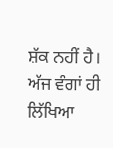ਸ਼ੱਕ ਨਹੀਂ ਹੈ। ਅੱਜ ਵੰਗਾਂ ਹੀ ਲਿੱਖਿਆ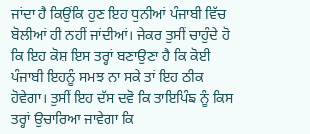ਜਾਂਦਾ ਹੈ ਕਿਉਂਕਿ ਹੁਣ ਇਹ ਧੁਨੀਆਂ ਪੰਜਾਬੀ ਵਿੱਚ ਬੋਲੀਆਂ ਹੀ ਨਹੀਂ ਜਾਂਦੀਆਂ। ਜੇਕਰ ਤੁਸੀਂ ਚਾਹੁੰਦੇ ਹੋ ਕਿ ਇਹ ਕੋਸ਼ ਇਸ ਤਰ੍ਹਾਂ ਬਣਾਉਣਾ ਹੈ ਕਿ ਕੋਈ ਪੰਜਾਬੀ ਇਹਨੂੰ ਸਮਝ ਨਾ ਸਕੇ ਤਾਂ ਇਹ ਠੀਕ ਹੋਵੇਗਾ। ਤੁਸੀਂ ਇਹ ਦੱਸ ਦਵੋ ਕਿ ਤਾਇਪਿੰਙ ਨੂੰ ਕਿਸ ਤਰ੍ਹਾਂ ਉਚਾਰਿਆ ਜਾਵੇਗਾ ਕਿ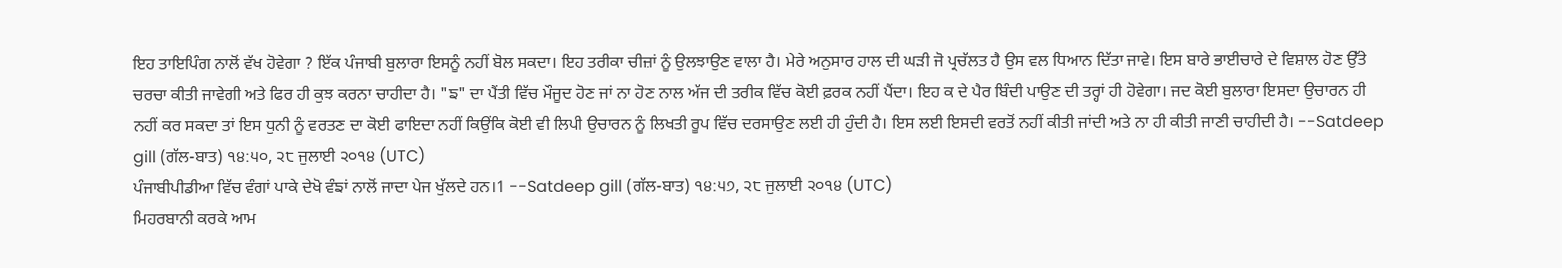ਇਹ ਤਾਇਪਿੰਗ ਨਾਲੋਂ ਵੱਖ ਹੋਵੇਗਾ ? ਇੱਕ ਪੰਜਾਬੀ ਬੁਲਾਰਾ ਇਸਨੂੰ ਨਹੀਂ ਬੋਲ ਸਕਦਾ। ਇਹ ਤਰੀਕਾ ਚੀਜ਼ਾਂ ਨੂੰ ਉਲਝਾਉਣ ਵਾਲਾ ਹੈ। ਮੇਰੇ ਅਨੁਸਾਰ ਹਾਲ ਦੀ ਘੜੀ ਜੋ ਪ੍ਰਚੱਲਤ ਹੈ ਉਸ ਵਲ ਧਿਆਨ ਦਿੱਤਾ ਜਾਵੇ। ਇਸ ਬਾਰੇ ਭਾਈਚਾਰੇ ਦੇ ਵਿਸ਼ਾਲ ਹੋਣ ਉੱਤੇ ਚਰਚਾ ਕੀਤੀ ਜਾਵੇਗੀ ਅਤੇ ਫਿਰ ਹੀ ਕੁਝ ਕਰਨਾ ਚਾਹੀਦਾ ਹੈ। "ਙ" ਦਾ ਪੈਂਤੀ ਵਿੱਚ ਮੌਜੂਦ ਹੋਣ ਜਾਂ ਨਾ ਹੋਣ ਨਾਲ ਅੱਜ ਦੀ ਤਰੀਕ ਵਿੱਚ ਕੋਈ ਫ਼ਰਕ ਨਹੀਂ ਪੈਂਦਾ। ਇਹ ਕ ਦੇ ਪੈਰ ਬਿੰਦੀ ਪਾਉਣ ਦੀ ਤਰ੍ਹਾਂ ਹੀ ਹੋਵੇਗਾ। ਜਦ ਕੋਈ ਬੁਲਾਰਾ ਇਸਦਾ ਉਚਾਰਨ ਹੀ ਨਹੀਂ ਕਰ ਸਕਦਾ ਤਾਂ ਇਸ ਧੁਨੀ ਨੂੰ ਵਰਤਣ ਦਾ ਕੋਈ ਫਾਇਦਾ ਨਹੀਂ ਕਿਉਂਕਿ ਕੋਈ ਵੀ ਲਿਪੀ ਉਚਾਰਨ ਨੂੰ ਲਿਖਤੀ ਰੂਪ ਵਿੱਚ ਦਰਸਾਉਣ ਲਈ ਹੀ ਹੁੰਦੀ ਹੈ। ਇਸ ਲਈ ਇਸਦੀ ਵਰਤੋਂ ਨਹੀਂ ਕੀਤੀ ਜਾਂਦੀ ਅਤੇ ਨਾ ਹੀ ਕੀਤੀ ਜਾਣੀ ਚਾਹੀਦੀ ਹੈ। --Satdeep gill (ਗੱਲ-ਬਾਤ) ੧੪:੫੦, ੨੮ ਜੁਲਾਈ ੨੦੧੪ (UTC)
ਪੰਜਾਬੀਪੀਡੀਆ ਵਿੱਚ ਵੰਗਾਂ ਪਾਕੇ ਦੇਖੋ ਵੰਙਾਂ ਨਾਲੋਂ ਜਾਦਾ ਪੇਜ ਖੁੱਲਦੇ ਹਨ।1 --Satdeep gill (ਗੱਲ-ਬਾਤ) ੧੪:੫੭, ੨੮ ਜੁਲਾਈ ੨੦੧੪ (UTC)
ਮਿਹਰਬਾਨੀ ਕਰਕੇ ਆਮ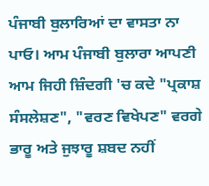ਪੰਜਾਬੀ ਬੁਲਾਰਿਆਂ ਦਾ ਵਾਸਤਾ ਨਾ ਪਾਓ। ਆਮ ਪੰਜਾਬੀ ਬੁਲਾਰਾ ਆਪਣੀ ਆਮ ਜਿਹੀ ਜ਼ਿੰਦਗੀ 'ਚ ਕਦੇ "ਪ੍ਰਕਾਸ਼ ਸੰਸਲੇਸ਼ਣ", "ਵਰਣ ਵਿਖੇਪਣ" ਵਰਗੇ ਭਾਰੂ ਅਤੇ ਜੁਝਾਰੂ ਸ਼ਬਦ ਨਹੀਂ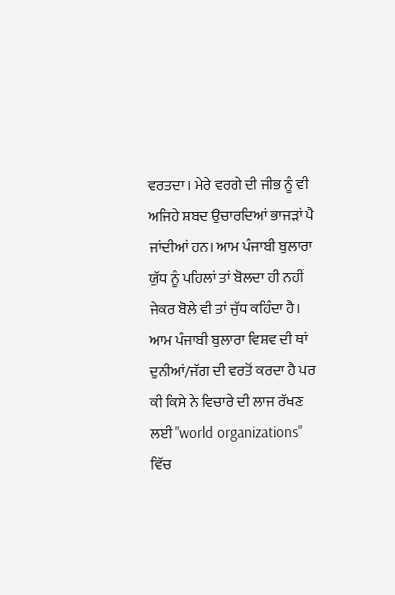ਵਰਤਦਾ। ਮੇਰੇ ਵਰਗੇ ਦੀ ਜੀਭ ਨੂੰ ਵੀ ਅਜਿਹੇ ਸ਼ਬਦ ਉਚਾਰਦਿਆਂ ਭਾਜੜਾਂ ਪੈ ਜਾਂਦੀਆਂ ਹਨ। ਆਮ ਪੰਜਾਬੀ ਬੁਲਾਰਾ ਯੁੱਧ ਨੂੰ ਪਹਿਲਾਂ ਤਾਂ ਬੋਲਦਾ ਹੀ ਨਹੀਂ ਜੇਕਰ ਬੋਲੇ ਵੀ ਤਾਂ ਜੁੱਧ ਕਹਿੰਦਾ ਹੈ। ਆਮ ਪੰਜਾਬੀ ਬੁਲਾਰਾ ਵਿਸ਼ਵ ਦੀ ਥਾਂ ਦੁਨੀਆਂ/ਜੱਗ ਦੀ ਵਰਤੋਂ ਕਰਦਾ ਹੈ ਪਰ ਕੀ ਕਿਸੇ ਨੇ ਵਿਚਾਰੇ ਦੀ ਲਾਜ ਰੱਖਣ ਲਈ "world organizations" ਵਿੱਚ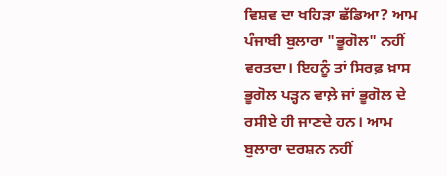ਵਿਸ਼ਵ ਦਾ ਖਹਿੜਾ ਛੱਡਿਆ? ਆਮ ਪੰਜਾਬੀ ਬੁਲਾਰਾ "ਭੂਗੋਲ" ਨਹੀਂ ਵਰਤਦਾ। ਇਹਨੂੰ ਤਾਂ ਸਿਰਫ਼ ਖ਼ਾਸ ਭੂਗੋਲ ਪੜ੍ਹਨ ਵਾਲ਼ੇ ਜਾਂ ਭੂਗੋਲ ਦੇ ਰਸੀਏ ਹੀ ਜਾਣਦੇ ਹਨ। ਆਮ ਬੁਲਾਰਾ ਦਰਸ਼ਨ ਨਹੀਂ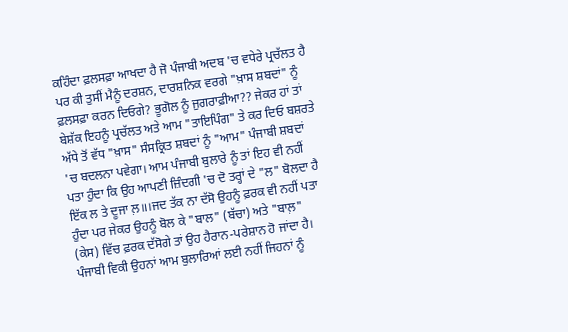ਕਹਿੰਦਾ ਫ਼ਲਸਫ਼ਾ ਆਖਦਾ ਹੈ ਜੋ ਪੰਜਾਬੀ ਅਦਬ 'ਚ ਵਧੇਰੇ ਪ੍ਰਚੱਲਤ ਹੈ ਪਰ ਕੀ ਤੁਸੀਂ ਮੈਨੂੰ ਦਰਸ਼ਨ, ਦਾਰਸ਼ਨਿਕ ਵਰਗੇ "ਖ਼ਾਸ ਸ਼ਬਦਾਂ" ਨੂੰ ਫ਼ਲਸਫ਼ਾ ਕਰਨ ਦਿਓਗੇ? ਭੂਗੋਲ ਨੂੰ ਜੁਗਰਾਫ਼ੀਆ?? ਜੇਕਰ ਹਾਂ ਤਾਂ ਬੇਸ਼ੱਕ ਇਹਨੂੰ ਪ੍ਰਚੱਲਤ ਅਤੇ ਆਮ "ਤਾਇਪਿੰਗ" ਤੇ ਕਰ ਦਿਓ ਬਸ਼ਰਤੇ ਅੱਧੇ ਤੋਂ ਵੱਧ "ਖ਼ਾਸ" ਸੰਸਕ੍ਰਿਤ ਸ਼ਬਦਾਂ ਨੂੰ "ਆਮ" ਪੰਜਾਬੀ ਸ਼ਬਦਾਂ 'ਚ ਬਦਲਨਾ ਪਵੇਗਾ। ਆਮ ਪੰਜਾਬੀ ਬੁਲਾਰੇ ਨੂੰ ਤਾਂ ਇਹ ਵੀ ਨਹੀਂ ਪਤਾ ਹੁੰਦਾ ਕਿ ਉਹ ਆਪਣੀ ਜ਼ਿੰਦਗੀ 'ਚ ਦੋ ਤਰ੍ਹਾਂ ਦੇ "ਲ" ਬੋਲਦਾ ਹੈ ਇੱਕ ਲ ਤੇ ਦੂਜਾ ਲ਼॥।ਜਦ ਤੱਕ ਨਾ ਦੱਸੋ ਉਹਨੂੰ ਫ਼ਰਕ ਵੀ ਨਹੀਂ ਪਤਾ ਹੁੰਦਾ ਪਰ ਜੇਕਰ ਉਹਨੂੰ ਬੋਲ ਕੇ "ਬਾਲ" (ਬੱਚਾ) ਅਤੇ "ਬਾਲ਼" (ਕੇਸ) ਵਿੱਚ ਫ਼ਰਕ ਦੱਸੋਗੇ ਤਾਂ ਉਹ ਹੈਰਾਨ-ਪਰੇਸ਼ਾਨ ਹੋ ਜਾਂਦਾ ਹੈ। ਪੰਜਾਬੀ ਵਿਕੀ ਉਹਨਾਂ ਆਮ ਬੁਲਾਰਿਆਂ ਲਈ ਨਹੀਂ ਜਿਹਨਾਂ ਨੂੰ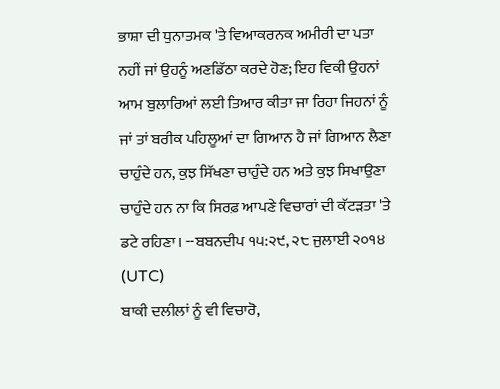ਭਾਸ਼ਾ ਦੀ ਧੁਨਾਤਮਕ 'ਤੇ ਵਿਆਕਰਨਕ ਅਮੀਰੀ ਦਾ ਪਤਾ ਨਹੀਂ ਜਾਂ ਉਹਨੂੰ ਅਣਡਿੱਠਾ ਕਰਦੇ ਹੋਣ; ਇਹ ਵਿਕੀ ਉਹਨਾਂ ਆਮ ਬੁਲਾਰਿਆਂ ਲਈ ਤਿਆਰ ਕੀਤਾ ਜਾ ਰਿਹਾ ਜਿਹਨਾਂ ਨੂੰ ਜਾਂ ਤਾਂ ਬਰੀਕ ਪਹਿਲੂਆਂ ਦਾ ਗਿਆਨ ਹੈ ਜਾਂ ਗਿਆਨ ਲੈਣਾ ਚਾਹੁੰਦੇ ਹਨ, ਕੁਝ ਸਿੱਖਣਾ ਚਾਹੁੰਦੇ ਹਨ ਅਤੇ ਕੁਝ ਸਿਖਾਉਣਾ ਚਾਹੁੰਦੇ ਹਨ ਨਾ ਕਿ ਸਿਰਫ਼ ਆਪਣੇ ਵਿਚਾਰਾਂ ਦੀ ਕੱਟੜਤਾ 'ਤੇ ਡਟੇ ਰਹਿਣਾ। --ਬਬਨਦੀਪ ੧੫:੨੯, ੨੮ ਜੁਲਾਈ ੨੦੧੪ (UTC)
ਬਾਕੀ ਦਲੀਲਾਂ ਨੂੰ ਵੀ ਵਿਚਾਰੋ,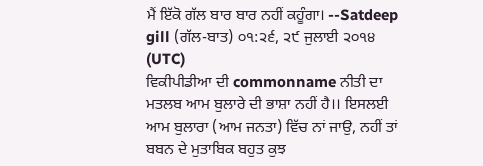ਮੈਂ ਇੱਕੋ ਗੱਲ ਬਾਰ ਬਾਰ ਨਹੀਂ ਕਹੂੰਗਾ। --Satdeep gill (ਗੱਲ-ਬਾਤ) ੦੧:੨੬, ੨੯ ਜੁਲਾਈ ੨੦੧੪ (UTC)
ਵਿਕੀਪੀਡੀਆ ਦੀ commonname ਨੀਤੀ ਦਾ ਮਤਲਬ ਆਮ ਬੁਲਾਰੇ ਦੀ ਭਾਸ਼ਾ ਨਹੀਂ ਹੈ।। ਇਸਲਈ ਆਮ ਬੁਲਾਰਾ (ਆਮ ਜਨਤਾ) ਵਿੱਚ ਨਾਂ ਜਾਉ, ਨਹੀਂ ਤਾਂ ਬਬਨ ਦੇ ਮੁਤਾਬਿਕ ਬਹੁਤ ਕੁਝ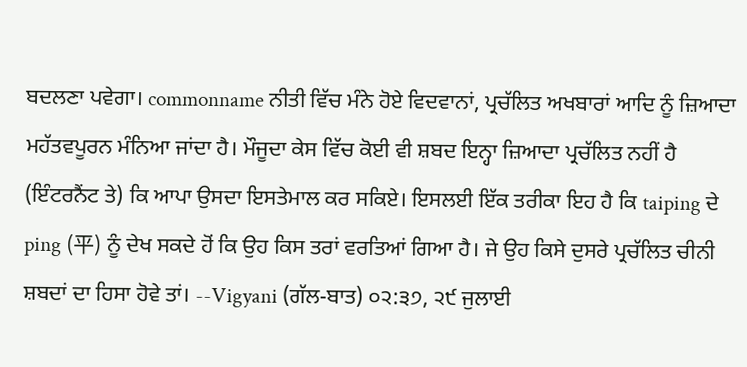ਬਦਲਣਾ ਪਵੇਗਾ। commonname ਨੀਤੀ ਵਿੱਚ ਮੰਨੇ ਹੋਏ ਵਿਦਵਾਨਾਂ, ਪ੍ਰਚੱਲਿਤ ਅਖਬਾਰਾਂ ਆਦਿ ਨੂੰ ਜ਼ਿਆਦਾ ਮਹੱਤਵਪੂਰਨ ਮੰਨਿਆ ਜਾਂਦਾ ਹੈ। ਮੌਜੂਦਾ ਕੇਸ ਵਿੱਚ ਕੋਈ ਵੀ ਸ਼ਬਦ ਇਨ੍ਹਾ ਜ਼ਿਆਦਾ ਪ੍ਰਚੱਲਿਤ ਨਹੀਂ ਹੈ (ਇੰਟਰਨੈਂਟ ਤੇ) ਕਿ ਆਪਾ ਉਸਦਾ ਇਸਤੇਮਾਲ ਕਰ ਸਕਿਏ। ਇਸਲਈ ਇੱਕ ਤਰੀਕਾ ਇਹ ਹੈ ਕਿ taiping ਦੇ ping (平) ਨੂੰ ਦੇਖ ਸਕਦੇ ਹੋਂ ਕਿ ਉਹ ਕਿਸ ਤਰਾਂ ਵਰਤਿਆਂ ਗਿਆ ਹੈ। ਜੇ ਉਹ ਕਿਸੇ ਦੁਸਰੇ ਪ੍ਰਚੱਲਿਤ ਚੀਨੀ ਸ਼ਬਦਾਂ ਦਾ ਹਿਸਾ ਹੋਵੇ ਤਾਂ। --Vigyani (ਗੱਲ-ਬਾਤ) ੦੨:੩੭, ੨੯ ਜੁਲਾਈ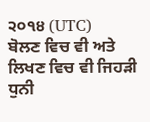੨੦੧੪ (UTC)
ਬੋਲਣ ਵਿਚ ਵੀ ਅਤੇ ਲਿਖਣ ਵਿਚ ਵੀ ਜਿਹੜੀ ਧੁਨੀ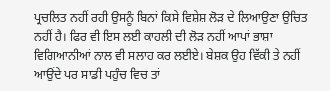ਪ੍ਰਚਲਿਤ ਨਹੀਂ ਰਹੀ ਉਸਨੂੰ ਬਿਨਾਂ ਕਿਸੇ ਵਿਸ਼ੇਸ਼ ਲੋੜ ਦੇ ਲਿਆਉਣਾ ਉਚਿਤ ਨਹੀਂ ਹੈ। ਫਿਰ ਵੀ ਇਸ ਲਈ ਕਾਹਲੀ ਦੀ ਲੋੜ ਨਹੀਂ ਆਪਾਂ ਭਾਸ਼ਾ ਵਿਗਿਆਨੀਆਂ ਨਾਲ ਵੀ ਸਲਾਹ ਕਰ ਲਈਏ। ਬੇਸ਼ਕ ਉਹ ਵਿੱਕੀ ਤੇ ਨਹੀਂ ਆਉਂਦੇ ਪਰ ਸਾਡੀ ਪਹੁੰਚ ਵਿਚ ਤਾਂ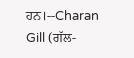ਹਨ।--Charan Gill (ਗੱਲ-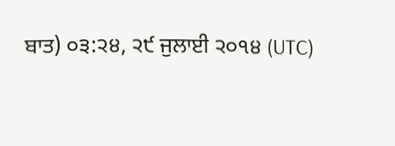ਬਾਤ) ੦੩:੨੪, ੨੯ ਜੁਲਾਈ ੨੦੧੪ (UTC)